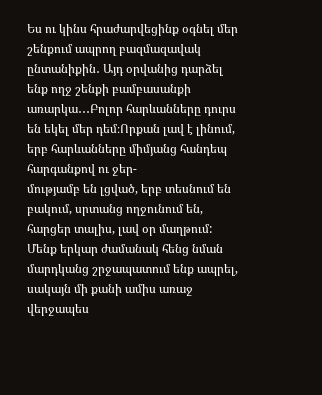Ես ու կինս հրաժարվեցինք օգնել մեր շենքում ապրող բազմազավակ ընտանիքին․ Այդ օրվանից դարձել ենք ողջ շենքի բամբասանքի
առարկա․․․Բոլոր հարևանները դուրս են եկել մեր դեմ։Որքան լավ է լինում, երբ հարևանները միմյանց հանդեպ հարգանքով ու ջեր-
մությամբ են լցված, երբ տեսնում են բակում, սրտանց ողջունում են, հարցեր տալիս, լավ օր մաղթում:
Մենք երկար ժամանակ հենց նման մարդկանց շրջապատում ենք ապրել, սակայն մի քանի ամիս առաջ վերջապես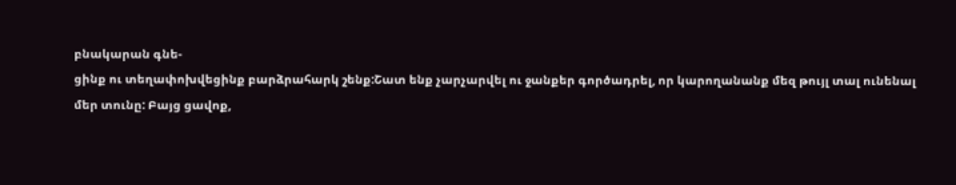բնակարան գնե-
ցինք ու տեղափոխվեցինք բարձրահարկ շենք:Շատ ենք չարչարվել ու ջանքեր գործադրել, որ կարողանանք մեզ թույլ տալ ունենալ
մեր տունը: Բայց ցավոք,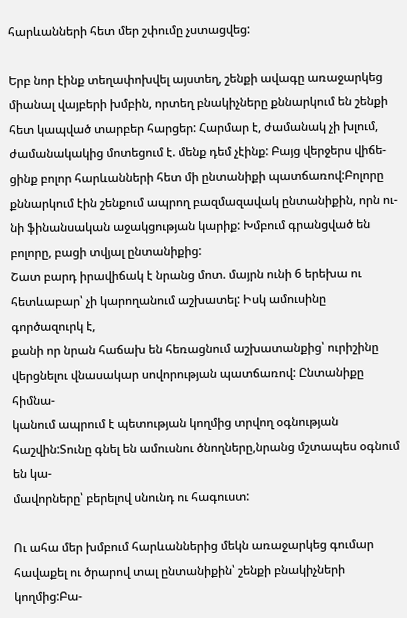հարևանների հետ մեր շփումը չստացվեց:

Երբ նոր էինք տեղափոխվել այստեղ, շենքի ավագը առաջարկեց միանալ վայբերի խմբին, որտեղ բնակիչները քննարկում են շենքի
հետ կապված տարբեր հարցեր: Հարմար է, ժամանակ չի խլում, ժամանակակից մոտեցում է. մենք դեմ չէինք: Բայց վերջերս վիճե-
ցինք բոլոր հարևանների հետ մի ընտանիքի պատճառով:Բոլորը քննարկում էին շենքում ապրող բազմազավակ ընտանիքին, որն ու-
նի ֆինանսական աջակցության կարիք: Խմբում գրանցված են բոլորը, բացի տվյալ ընտանիքից:
Շատ բարդ իրավիճակ է նրանց մոտ. մայրն ունի 6 երեխա ու հետևաբար՝ չի կարողանում աշխատել: Իսկ ամուսինը գործազուրկ է,
քանի որ նրան հաճախ են հեռացնում աշխատանքից՝ ուրիշինը վերցնելու վնասակար սովորության պատճառով: Ընտանիքը հիմնա-
կանում ապրում է պետության կողմից տրվող օգնության հաշվին:Տունը գնել են ամուսնու ծնողները,նրանց մշտապես օգնում են կա-
մավորները՝ բերելով սնունդ ու հագուստ:

Ու ահա մեր խմբում հարևաններից մեկն առաջարկեց գումար հավաքել ու ծրարով տալ ընտանիքին՝ շենքի բնակիչների կողմից:Բա-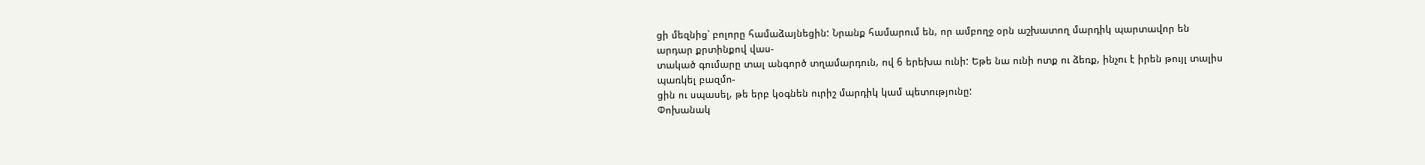ցի մեզնից՝ բոլորը համաձայնեցին: Նրանք համարում են, որ ամբողջ օրն աշխատող մարդիկ պարտավոր են արդար քրտինքով վաս-
տակած գումարը տալ անգործ տղամարդուն, ով 6 երեխա ունի: Եթե նա ունի ոտք ու ձեռք, ինչու է իրեն թույլ տալիս պառկել բազմո-
ցին ու սպասել, թե երբ կօգնեն ուրիշ մարդիկ կամ պետությունը:
Փոխանակ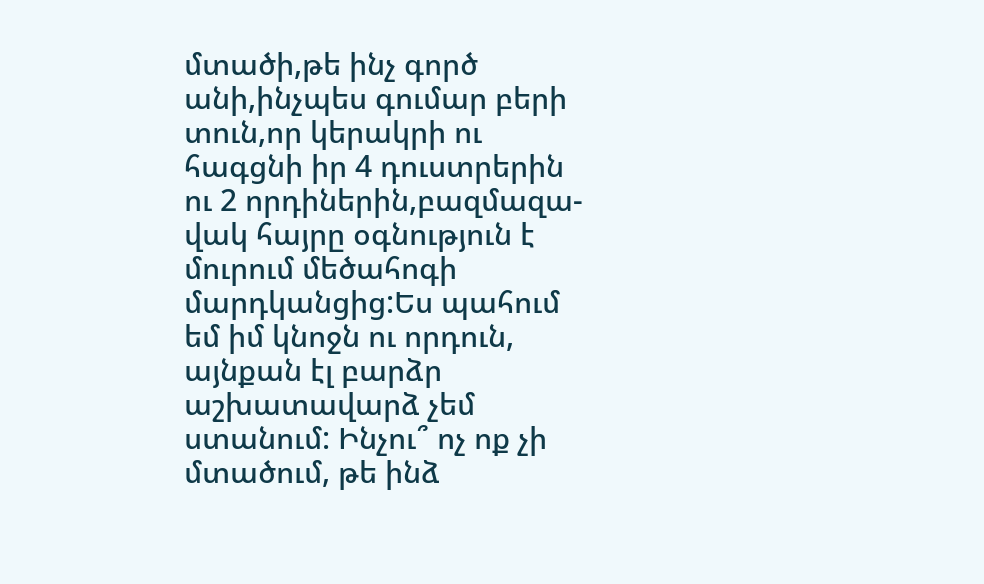մտածի,թե ինչ գործ անի,ինչպես գումար բերի տուն,որ կերակրի ու հագցնի իր 4 դուստրերին ու 2 որդիներին,բազմազա-
վակ հայրը օգնություն է մուրում մեծահոգի մարդկանցից:Ես պահում եմ իմ կնոջն ու որդուն, այնքան էլ բարձր աշխատավարձ չեմ
ստանում: Ինչու՞ ոչ ոք չի մտածում, թե ինձ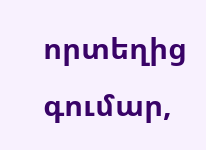որտեղից գումար,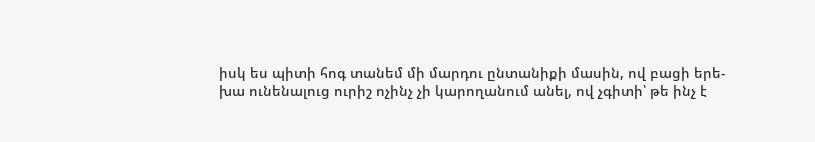իսկ ես պիտի հոգ տանեմ մի մարդու ընտանիքի մասին, ով բացի երե-
խա ունենալուց ուրիշ ոչինչ չի կարողանում անել, ով չգիտի՝ թե ինչ է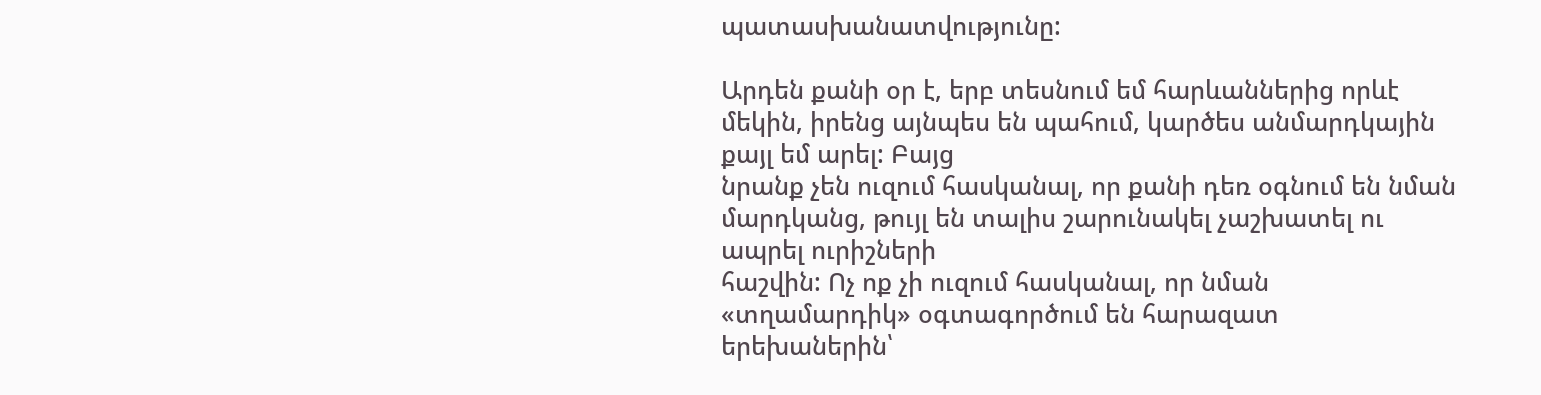պատասխանատվությունը:

Արդեն քանի օր է, երբ տեսնում եմ հարևաններից որևէ մեկին, իրենց այնպես են պահում, կարծես անմարդկային քայլ եմ արել: Բայց
նրանք չեն ուզում հասկանալ, որ քանի դեռ օգնում են նման մարդկանց, թույլ են տալիս շարունակել չաշխատել ու ապրել ուրիշների
հաշվին: Ոչ ոք չի ուզում հասկանալ, որ նման «տղամարդիկ» օգտագործում են հարազատ երեխաներին՝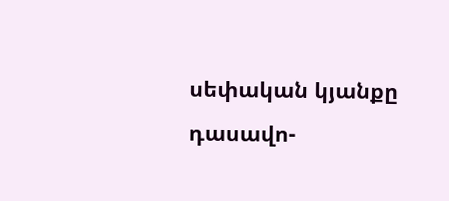սեփական կյանքը դասավո-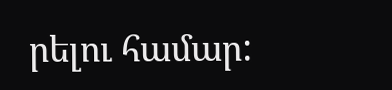րելու համար: